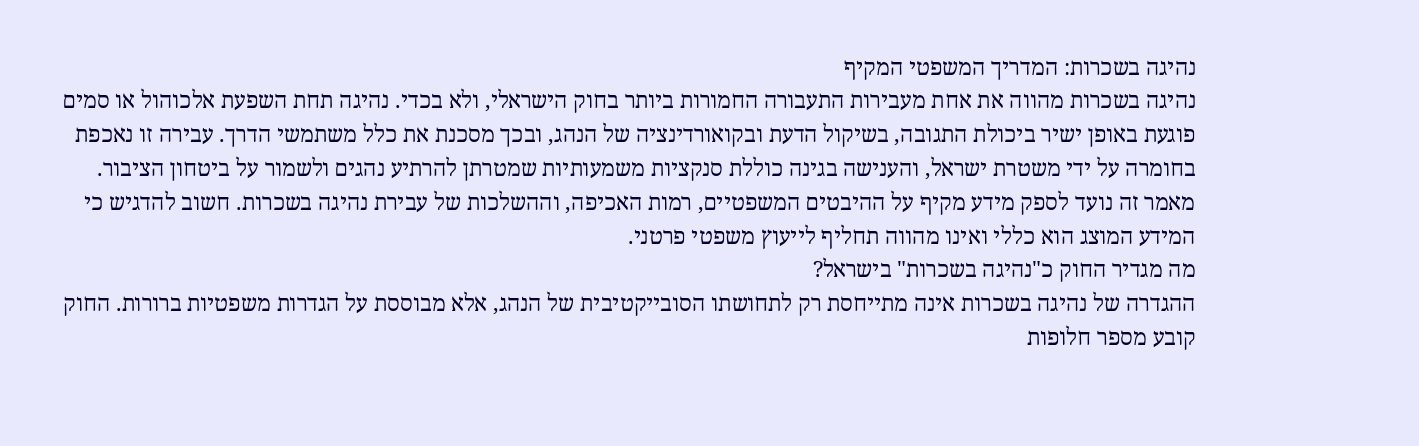נהיגה בשכרות: המדריך המשפטי המקיף
נהיגה בשכרות מהווה את אחת מעבירות התעבורה החמורות ביותר בחוק הישראלי, ולא בכדי. נהיגה תחת השפעת אלכוהול או סמים פוגעת באופן ישיר ביכולת התגובה, בשיקול הדעת ובקואורדינציה של הנהג, ובכך מסכנת את כלל משתמשי הדרך. עבירה זו נאכפת בחומרה על ידי משטרת ישראל, והענישה בגינה כוללת סנקציות משמעותיות שמטרתן להרתיע נהגים ולשמור על ביטחון הציבור. מאמר זה נועד לספק מידע מקיף על ההיבטים המשפטיים, רמות האכיפה, וההשלכות של עבירת נהיגה בשכרות. חשוב להדגיש כי המידע המוצג הוא כללי ואינו מהווה תחליף לייעוץ משפטי פרטני.
מה מגדיר החוק כ"נהיגה בשכרות" בישראל?
ההגדרה של נהיגה בשכרות אינה מתייחסת רק לתחושתו הסובייקטיבית של הנהג, אלא מבוססת על הגדרות משפטיות ברורות. החוק קובע מספר חלופות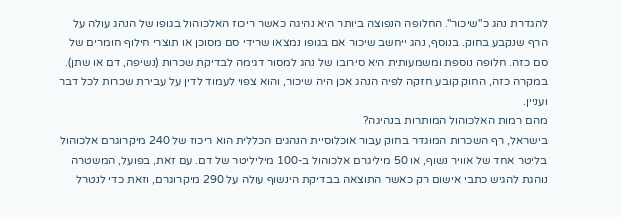להגדרת נהג כ"שיכור". החלופה הנפוצה ביותר היא נהיגה כאשר ריכוז האלכוהול בגופו של הנהג עולה על הרף שנקבע בחוק. בנוסף, נהג ייחשב שיכור אם בגופו נמצאו שרידי סם מסוכן או תוצרי חילוף חומרים של סם כזה. חלופה נוספת ומשמעותית היא סירובו של נהג למסור דגימה לבדיקת שכרות (נשיפה, דם או שתן). במקרה כזה, החוק קובע חזקה לפיה הנהג אכן היה שיכור, והוא צפוי לעמוד לדין על עבירת שכרות לכל דבר ועניין.
מהם רמות האלכוהול המותרות בנהיגה?
בישראל, רף השכרות המוגדר בחוק עבור אוכלוסיית הנהגים הכללית הוא ריכוז של 240 מיקרוגרם אלכוהול בליטר אחד של אוויר נשוף, או 50 מיליגרם אלכוהול ב-100 מיליליטר של דם. עם זאת, בפועל, המשטרה נוהגת להגיש כתבי אישום רק כאשר התוצאה בבדיקת הינשוף עולה על 290 מיקרוגרם, וזאת כדי לנטרל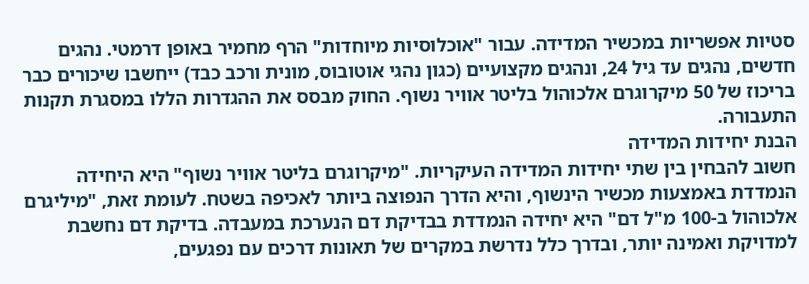סטיות אפשריות במכשיר המדידה. עבור "אוכלוסיות מיוחדות" הרף מחמיר באופן דרמטי. נהגים חדשים, נהגים עד גיל 24, ונהגים מקצועיים (כגון נהגי אוטובוס, מונית ורכב כבד) ייחשבו שיכורים כבר בריכוז של 50 מיקרוגרם אלכוהול בליטר אוויר נשוף. החוק מבסס את ההגדרות הללו במסגרת תקנות התעבורה.
הבנת יחידות המדידה
חשוב להבחין בין שתי יחידות המדידה העיקריות. "מיקרוגרם בליטר אוויר נשוף" היא היחידה הנמדדת באמצעות מכשיר הינשוף, והיא הדרך הנפוצה ביותר לאכיפה בשטח. לעומת זאת, "מיליגרם אלכוהול ב-100 מ"ל דם" היא יחידה הנמדדת בבדיקת דם הנערכת במעבדה. בדיקת דם נחשבת למדויקת ואמינה יותר, ובדרך כלל נדרשת במקרים של תאונות דרכים עם נפגעים,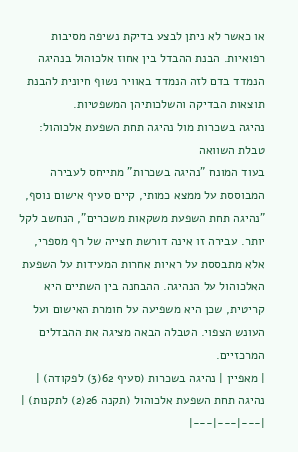או כאשר לא ניתן לבצע בדיקת נשיפה מסיבות רפואיות. הבנת ההבדל בין אחוז אלכוהול בנהיגה הנמדד בדם לזה הנמדד באוויר נשוף חיונית להבנת תוצאות הבדיקה והשלכותיהן המשפטיות.
נהיגה בשכרות מול נהיגה תחת השפעת אלכוהול: טבלת השוואה
בעוד המונח "נהיגה בשכרות" מתייחס לעבירה המבוססת על ממצא כמותי, קיים סעיף אישום נוסף, "נהיגה תחת השפעת משקאות משכרים", הנחשב לקל יותר. עבירה זו אינה דורשת חצייה של רף מספרי, אלא מתבססת על ראיות אחרות המעידות על השפעת האלכוהול על הנהיגה. ההבחנה בין השתיים היא קריטית, שכן היא משפיעה על חומרת האישום ועל העונש הצפוי. הטבלה הבאה מציגה את ההבדלים המרכזיים.
| מאפיין | נהיגה בשכרות (סעיף 62(3) לפקודה) | נהיגה תחת השפעת אלכוהול (תקנה 26(2) לתקנות) |
|---|---|---|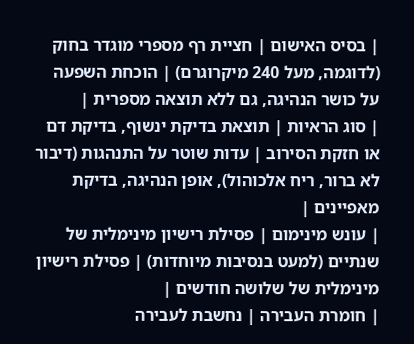| בסיס האישום | חציית רף מספרי מוגדר בחוק (לדוגמה, מעל 240 מיקרוגרם) | הוכחת השפעה על כושר הנהיגה, גם ללא תוצאה מספרית |
| סוג הראיות | תוצאת בדיקת ינשוף, בדיקת דם או חזקת הסירוב | עדות שוטר על התנהגות (דיבור לא ברור, ריח אלכוהול), אופן הנהיגה, בדיקת מאפיינים |
| עונש מינימום | פסילת רישיון מינימלית של שנתיים (למעט בנסיבות מיוחדות) | פסילת רישיון מינימלית של שלושה חודשים |
| חומרת העבירה | נחשבת לעבירה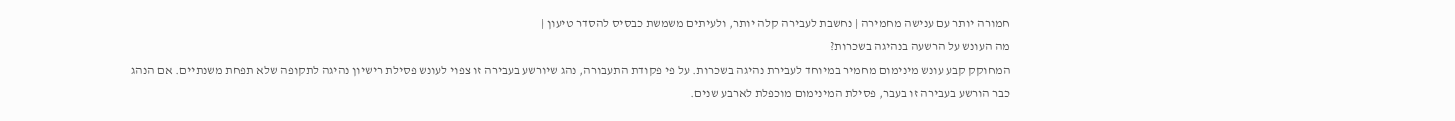חמורה יותר עם ענישה מחמירה | נחשבת לעבירה קלה יותר, ולעיתים משמשת כבסיס להסדר טיעון |
מה העונש על הרשעה בנהיגה בשכרות?
המחוקק קבע עונש מינימום מחמיר במיוחד לעבירת נהיגה בשכרות. על פי פקודת התעבורה, נהג שיורשע בעבירה זו צפוי לעונש פסילת רישיון נהיגה לתקופה שלא תפחת משנתיים. אם הנהג כבר הורשע בעבירה זו בעבר, פסילת המינימום מוכפלת לארבע שנים.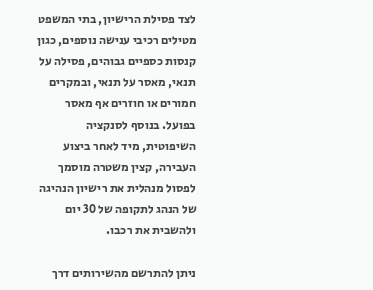לצד פסילת הרישיון, בתי המשפט מטילים רכיבי ענישה נוספים, כגון קנסות כספיים גבוהים, פסילה על תנאי, מאסר על תנאי, ובמקרים חמורים או חוזרים אף מאסר בפועל. בנוסף לסנקציה השיפוטית, מיד לאחר ביצוע העבירה, קצין משטרה מוסמך לפסול מנהלית את רישיון הנהיגה של הנהג לתקופה של 30 יום ולהשבית את רכבו.

ניתן להתרשם מהשירותים דרך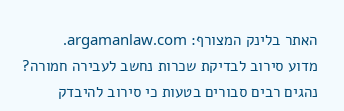האתר בלינק המצורף: argamanlaw.com.
מדוע סירוב לבדיקת שכרות נחשב לעבירה חמורה?
נהגים רבים סבורים בטעות כי סירוב להיבדק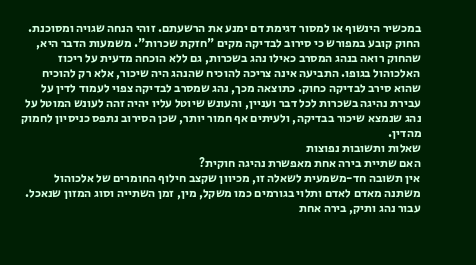במכשיר הינשוף או למסור דגימת דם ימנע את הרשעתם. זוהי הנחה שגויה ומסוכנת. החוק קובע במפורש כי סירוב לבדיקה מקים "חזקת שכרות". משמעות הדבר היא, שהחוק רואה בנהג המסרב כאילו נהג בשכרות, גם ללא הוכחה מדעית על ריכוז האלכוהול בגופו. התביעה אינה צריכה להוכיח שהנהג היה שיכור, אלא רק להוכיח שהוא סירב לבדיקה כחוק. כתוצאה מכך, נהג שמסרב לבדיקה צפוי לעמוד לדין על עבירת נהיגה בשכרות לכל דבר ועניין, והעונש שיוטל עליו יהיה זהה לעונש המוטל על נהג שנמצא שיכור בבדיקה, ולעיתים אף חמור יותר, שכן הסירוב נתפס כניסיון לחמוק מהדין.
שאלות ותשובות נפוצות
האם שתיית בירה אחת מאפשרת נהיגה חוקית?
אין תשובה חד-משמעית לשאלה זו, מכיוון שקצב חילוף החומרים של אלכוהול משתנה מאדם לאדם ותלוי בגורמים כמו משקל, מין, זמן השתייה וסוג המזון שנאכל. עבור נהג ותיק, בירה אחת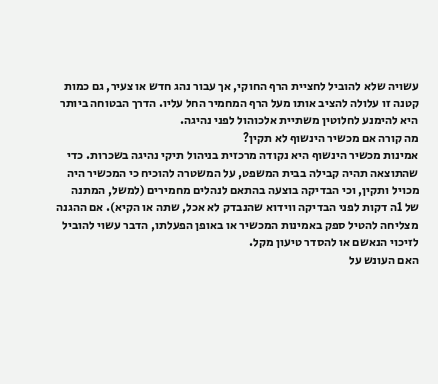עשויה שלא להוביל לחציית הרף החוקי, אך עבור נהג חדש או צעיר, גם כמות קטנה זו עלולה להציב אותו מעל הרף המחמיר החל עליו. הדרך הבטוחה ביותר היא להימנע לחלוטין משתיית אלכוהול לפני נהיגה.
מה קורה אם מכשיר הינשוף לא תקין?
אמינות מכשיר הינשוף היא נקודה מרכזית בניהול תיקי נהיגה בשכרות. כדי שהתוצאה תהיה קבילה בבית המשפט, על המשטרה להוכיח כי המכשיר היה מכויל ותקין, וכי הבדיקה בוצעה בהתאם לנהלים מחמירים (למשל, המתנה של 1ה דקות לפני הבדיקה ווידוא שהנבדק לא אכל, שתה או הקיא). אם ההגנה מצליחה להטיל ספק באמינות המכשיר או באופן הפעלתו, הדבר עשוי להוביל לזיכוי הנאשם או להסדר טיעון מקל.
האם העונש על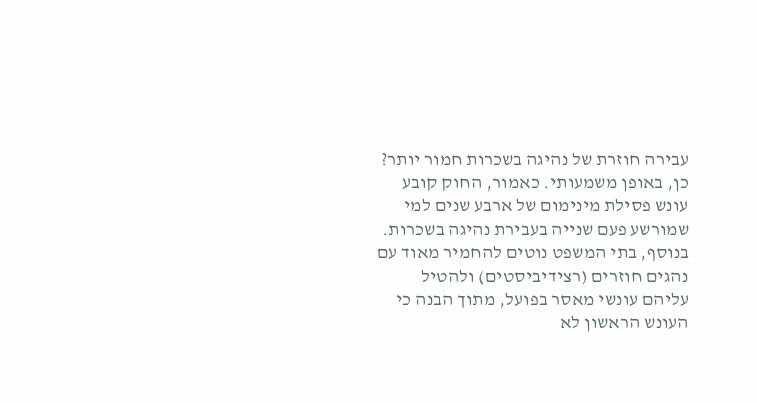עבירה חוזרת של נהיגה בשכרות חמור יותר?
כן, באופן משמעותי. כאמור, החוק קובע עונש פסילת מינימום של ארבע שנים למי שמורשע פעם שנייה בעבירת נהיגה בשכרות. בנוסף, בתי המשפט נוטים להחמיר מאוד עם נהגים חוזרים (רצידיביסטים) ולהטיל עליהם עונשי מאסר בפועל, מתוך הבנה כי העונש הראשון לא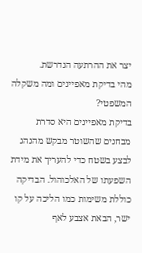יצר את ההרתעה הנדרשת.
מהי בדיקת מאפיינים ומה משקלה המשפטי?
בדיקת מאפיינים היא סדרת מבחנים שהשוטר מבקש מהנהג לבצע בשטח כדי להעריך את מידת השפעתו של האלכוהול. הבדיקה כוללת משימות כמו הליכה על קו ישר, הבאת אצבע לאף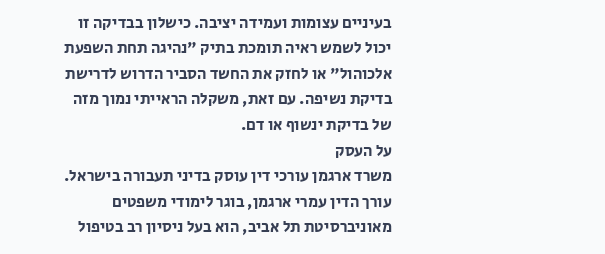בעיניים עצומות ועמידה יציבה. כישלון בבדיקה זו יכול לשמש ראיה תומכת בתיק "נהיגה תחת השפעת אלכוהול" או לחזק את החשד הסביר הדרוש לדרישת בדיקת נשיפה. עם זאת, משקלה הראייתי נמוך מזה של בדיקת ינשוף או דם.
על העסק
משרד ארגמן עורכי דין עוסק בדיני תעבורה בישראל. עורך הדין עמרי ארגמן, בוגר לימודי משפטים מאוניברסיטת תל אביב, הוא בעל ניסיון רב בטיפול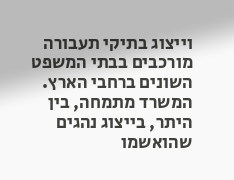וייצוג בתיקי תעבורה מורכבים בבתי המשפט השונים ברחבי הארץ. המשרד מתמחה, בין היתר, בייצוג נהגים שהואשמו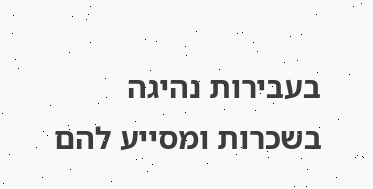בעבירות נהיגה בשכרות ומסייע להם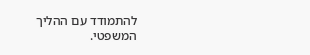להתמודד עם ההליך המשפטי.